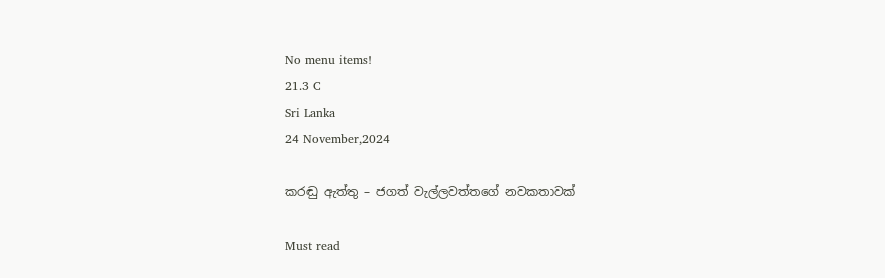No menu items!
21.3 C
Sri Lanka
24 November,2024

කරඬු ඇත්තු – ජගත් වැල්ලවත්තගේ නවකතාවක්

Must read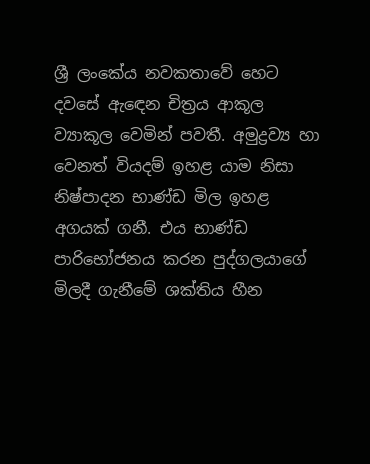ශ්‍රී ලංකේය නවකතාවේ හෙට දවසේ ඇඳෙන චිත්‍රය ආකූල ව්‍යාකූල වෙමින් පවතී. අමුද්‍රව්‍ය හා වෙනත් වියදම් ඉහළ යාම නිසා නිෂ්පාදන භාණ්ඩ මිල ඉහළ අගයක් ගනී. එය භාණ්ඩ පාරිභෝජනය කරන පුද්ගලයාගේ මිලදී ගැනීමේ ශක්තිය හීන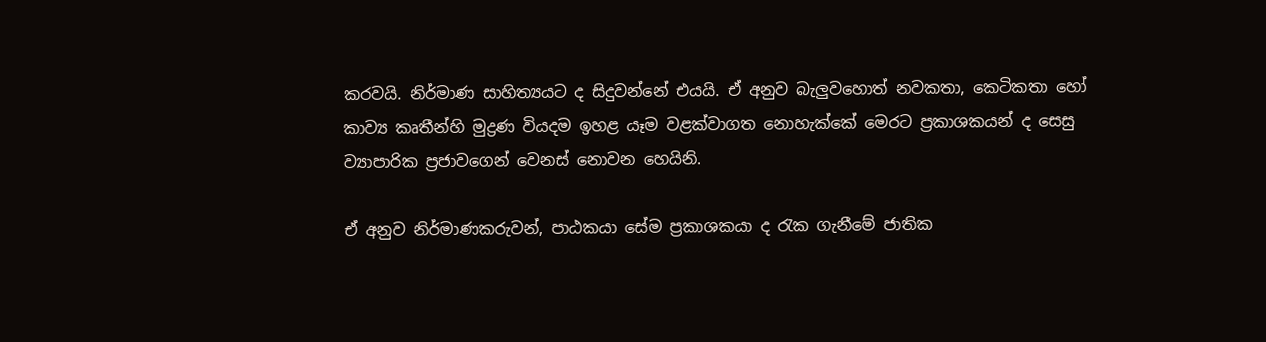කරවයි. නිර්මාණ සාහිත්‍යයට ද සිදුවන්නේ එයයි. ඒ අනුව බැලුවහොත් නවකතා, කෙටිකතා හෝ කාව්‍ය කෘතීන්හි මුද්‍රණ වියදම ඉහළ යෑම වළක්වාගත නොහැක්කේ මෙරට ප්‍රකාශකයන් ද සෙසු ව්‍යාපාරික ප්‍රජාවගෙන් වෙනස් නොවන හෙයිනි.

ඒ අනුව නිර්මාණකරුවන්, පාඨකයා සේම ප්‍රකාශකයා ද රැක ගැනීමේ ජාතික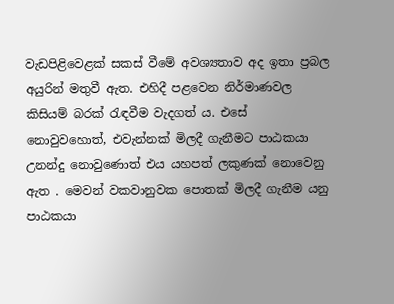වැඩපිළිවෙළක් සකස් වීමේ අවශ්‍යතාව අද ඉතා ප්‍රබල අයුරින් මතුවී ඇත. එහිදී පළවෙන නිර්මාණවල කිසියම් බරක් රැඳවීම වැදගත් ය. එසේ නොවුවහොත්, එවැන්නක් මිලදී ගැනීමට පාඨකයා උනන්දු නොවුණොත් එය යහපත් ලකුණක් නොවෙනු ඇත . මෙවන් වකවානුවක පොතක් මිලදී ගැනීම යනු පාඨකයා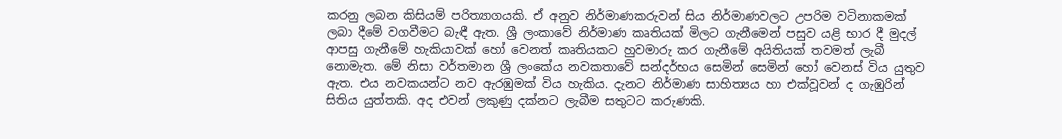කරනු ලබන කිසියම් පරිත්‍යාගයකි. ඒ අනුව නිර්මාණකරුවන් සිය නිර්මාණවලට උපරිම වටිනාකමක් ලබා දීමේ වගවීමට බැඳී ඇත. ශ්‍රී ලංකාවේ නිර්මාණ කෘතියක් මිලට ගැනීමෙන් පසුව යළි භාර දී මුදල් ආපසු ගැනීමේ හැකියාවක් හෝ වෙනත් කෘතියකට හුවමාරු කර ගැනීමේ අයිතියක් තවමත් ලැබී නොමැත. මේ නිසා වර්තමාන ශ්‍රී ලංකේය නවකතාවේ සන්දර්භය සෙමින් සෙමින් හෝ වෙනස් විය යුතුව ඇත. එය නවකයන්ට නව ඇරඹුමක් විය හැකිය. දැනට නිර්මාණ සාහිත්‍යය හා එක්වූවන් ද ගැඹුරින් සිතිය යුත්තකි. අද එවන් ලකුණු දක්නට ලැබීම සතුටට කරුණකි.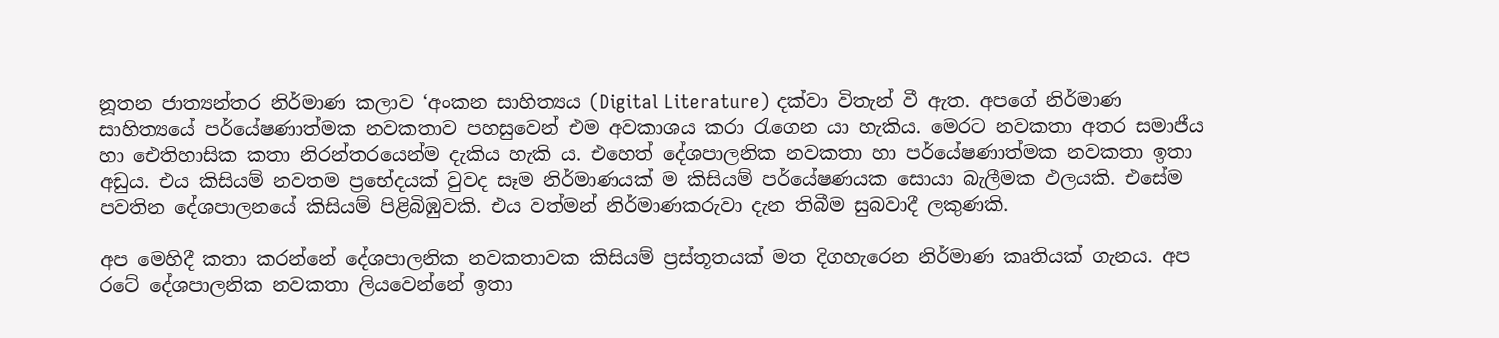නූතන ජාත්‍යන්තර නිර්මාණ කලාව ‘අංකන සාහිත්‍යය (Digital Literature) දක්වා විතැන් වී ඇත. අපගේ නිර්මාණ සාහිත්‍යයේ පර්යේෂණාත්මක නවකතාව පහසුවෙන් එම අවකාශය කරා රැගෙන යා හැකිය. මෙරට නවකතා අතර සමාජීය හා ඓතිහාසික කතා නිරන්තරයෙන්ම දැකිය හැකි ය. එහෙත් දේශපාලනික නවකතා හා පර්යේෂණාත්මක නවකතා ඉතා අඩුය. එය කිසියම් නවතම ප්‍රභේදයක් වුවද සෑම නිර්මාණයක් ම කිසියම් පර්යේෂණයක සොයා බැලීමක ඵලයකි. එසේම පවතින දේශපාලනයේ කිසියම් පිළිබිඹුවකි. එය වත්මන් නිර්මාණකරුවා දැන තිබීම සුබවාදී ලකුණකි.

අප මෙහිදී කතා කරන්නේ දේශපාලනික නවකතාවක කිසියම් ප්‍රස්තූතයක් මත දිගහැරෙන නිර්මාණ කෘතියක් ගැනය. අප රටේ දේශපාලනික නවකතා ලියවෙන්නේ ඉතා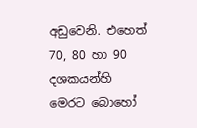අඩුවෙනි. එහෙත් 70, 80 හා 90 දශකයන්හි මෙරට බොහෝ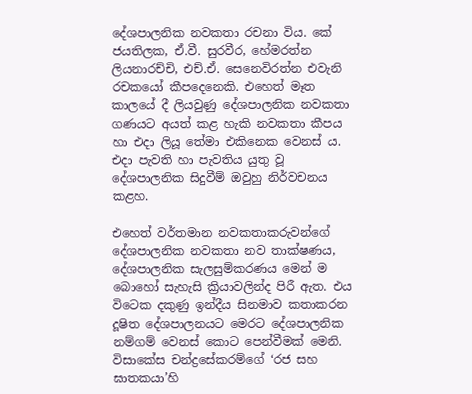දේශපාලනික නවකතා රචනා විය. කේ ජයතිලක, ඒ.වී. සුරවීර, හේමරත්න ලියනාරච්චි, එච්.ඒ. සෙනෙවිරත්න එවැනි රචකයෝ කීපදෙනෙකි. එහෙත් මෑත කාලයේ දී ලියවුණු දේශපාලනික නවකතා ගණයට අයත් කළ හැකි නවකතා කීපය හා එදා ලියූ තේමා එකිනෙක වෙනස් ය. එදා පැවති හා පැවතිය යුතු වූ දේශපාලනික සිදුවීම් ඔවුහු නිර්වචනය කළහ.

එහෙත් වර්තමාන නවකතාකරුවන්ගේ දේශපාලනික නවකතා නව තාක්ෂණය, දේශපාලනික සැලසුම්කරණය මෙන් ම බොහෝ සැහැසි ක්‍රියාවලින්ද පිරී ඇත. එය විටෙක දකුණු ඉන්දීය සිනමාව කතාකරන දූෂිත දේශපාලනයට මෙරට දේශපාලනික නම්ගම් වෙනස් කොට පෙන්වීමක් මෙනි. විසාකේස චන්ද්‍රසේකරම්ගේ ‘රජ සහ ඝාතකයා’හි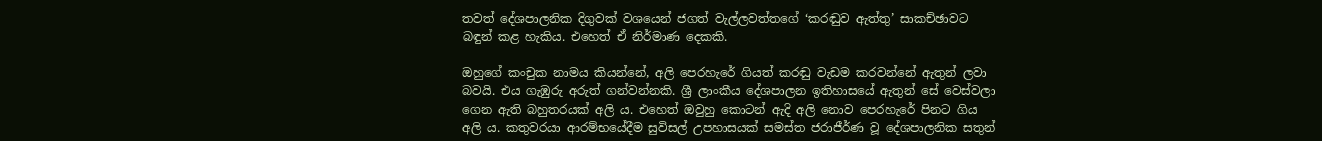තවත් දේශපාලනික දිගුවක් වශයෙන් ජගත් වැල්ලවත්තගේ ‘කරඬුව ඇත්තු’ සාකච්ඡාවට බඳුන් කළ හැකිය. එහෙත් ඒ නිර්මාණ දෙකකි.

ඔහුගේ කංචුක නාමය කියන්නේ, අලි පෙරහැරේ ගියත් කරඬු වැඩම කරවන්නේ ඇතුන් ලවා බවයි. එය ගැඹුරු අරුත් ගන්වන්නකි. ශ්‍රී ලාංකීය දේශපාලන ඉතිහාසයේ ඇතුන් සේ වෙස්වලා ගෙන ඇති බහුතරයක් අලි ය. එහෙත් ඔවුහු කොටන් ඇදි අලි නොව පෙරහැරේ පිනට ගිය අලි ය. කතුවරයා ආරම්භයේදීම සුවිසල් උපහාසයක් සමස්ත ජරාජීර්ණ වූ දේශපාලනික සතුන්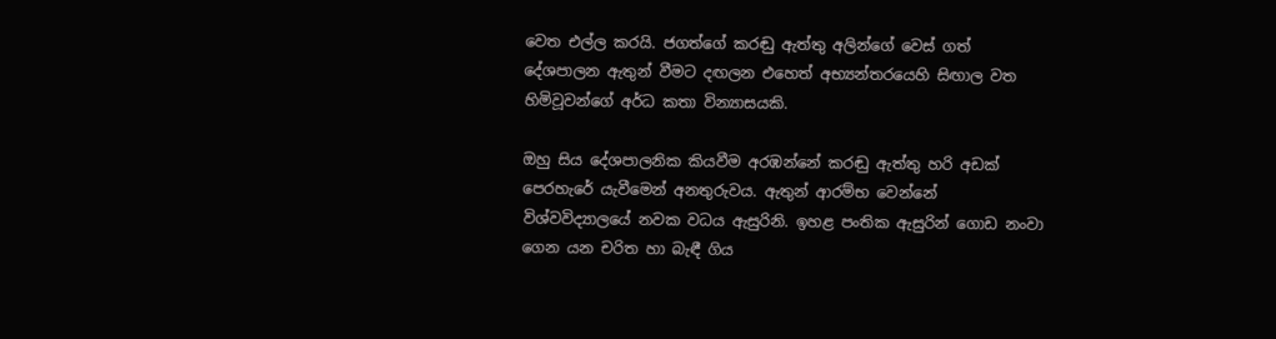වෙත එල්ල කරයි. ජගත්ගේ කරඬු ඇත්තු අලින්ගේ වෙස් ගත් දේශපාලන ඇතුන් වීමට දඟලන එහෙත් අභ්‍යන්තරයෙහි සිඟාල වත හිමිවූවන්ගේ අර්ධ කතා වින්‍යාසයකි.

ඔහු සිය දේශපාලනික කියවීම අරඹන්නේ කරඬු ඇත්තු හරි අඩක් පෙරහැරේ යැවීමෙන් අනතුරුවය. ඇතුන් ආරම්භ වෙන්නේ විශ්වවිද්‍යාලයේ නවක වධය ඇසුරිනි. ඉහළ පංතික ඇසුරින් ගොඩ නංවා ගෙන යන චරිත හා බැඳී ගිය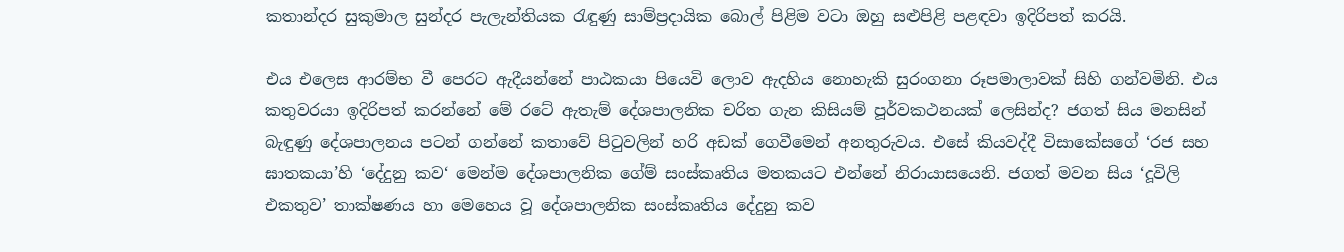කතාන්දර සුකුමාල සුන්දර පැලැන්තියක රැඳුණු සාම්ප්‍රදායික බොල් පිළිම වටා ඔහු සළුපිළි පළඳවා ඉදිරිපත් කරයි.

එය එලෙස ආරම්භ වී පෙරට ඇදීයන්නේ පාඨකයා පියෙවි ලොව ඇදහිය නොහැකි සුරංගනා රූපමාලාවක් සිහි ගන්වමිනි. එය කතුවරයා ඉදිරිපත් කරන්නේ මේ රටේ ඇතැම් දේශපාලනික චරිත ගැන කිසියම් පූර්වකථනයක් ලෙසින්ද? ජගත් සිය මනසින් බැඳුණු දේශපාලනය පටන් ගන්නේ කතාවේ පිටුවලින් හරි අඩක් ගෙවීමෙන් අනතුරුවය. එසේ කියවද්දී විසාකේසගේ ‘රජ සහ ඝාතකයා’හි ‘දේදුනු කව‘ මෙන්ම දේශපාලනික ගේම් සංස්කෘතිය මතකයට එන්නේ නිරායාසයෙනි. ජගත් මවන සිය ‘දූවිලි එකතුව’ තාක්ෂණය හා මෙහෙය වූ දේශපාලනික සංස්කෘතිය දේදුනු කව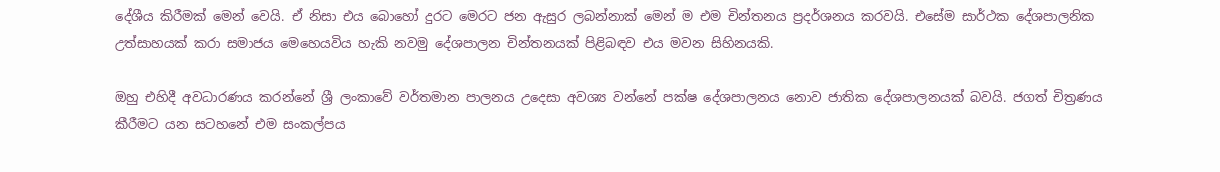දේශීය කිරීමක් මෙන් වෙයි. ඒ නිසා එය බොහෝ දුරට මෙරට ජන ඇසුර ලබන්නාක් මෙන් ම එම චින්තනය ප්‍රදර්ශනය කරවයි. එසේම සාර්ථක දේශපාලනික උත්සාහයක් කරා සමාජය මෙහෙයවිය හැකි නවමු දේශපාලන චින්තනයක් පිළිබඳව එය මවන සිහිනයකි.

ඔහු එහිදී අවධාරණය කරන්නේ ශ්‍රී ලංකාවේ වර්තමාන පාලනය උදෙසා අවශ්‍ය වන්නේ පක්ෂ දේශපාලනය නොව ජාතික දේශපාලනයක් බවයි. ජගත් චිත්‍රණය කීරීමට යන සටහනේ එම සංකල්පය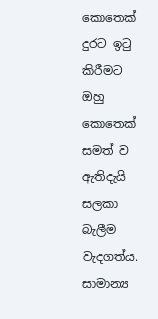කොතෙක් දුරට ඉටු කිරීමට ඔහු කොතෙක් සමත් ව ඇතිදැයි සලකා බැලීම වැදගත්ය. සාමාන්‍ය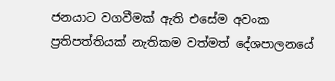ජනයාට වගවීමක් ඇති එසේම අවංක ප්‍රතිපත්තියක් නැතිකම වත්මත් දේශපාලනයේ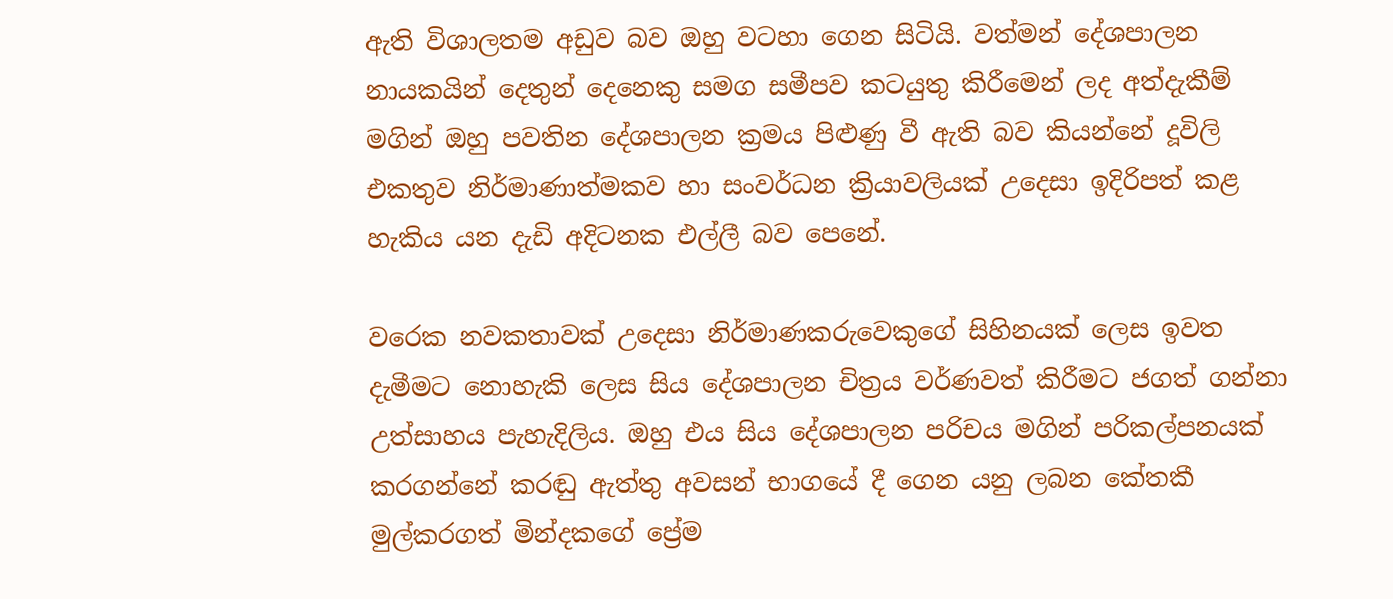ඇති විශාලතම අඩුව බව ඔහු වටහා ගෙන සිටියි. වත්මන් දේශපාලන නායකයින් දෙතුන් දෙනෙකු සමග සමීපව කටයුතු කිරීමෙන් ලද අත්දැකීම් මගින් ඔහු පවතින දේශපාලන ක්‍රමය පිළුණු වී ඇති බව කියන්නේ දූවිලි එකතුව නිර්මාණාත්මකව හා සංවර්ධන ක්‍රියාවලියක් උදෙසා ඉදිරිපත් කළ හැකිය යන දැඩි අදිටනක එල්ලී බව පෙනේ.

වරෙක නවකතාවක් උදෙසා නිර්මාණකරුවෙකුගේ සිහිනයක් ලෙස ඉවත දැමීමට නොහැකි ලෙස සිය දේශපාලන චිත්‍රය වර්ණවත් කිරීමට ජගත් ගන්නා උත්සාහය පැහැදිලිය. ඔහු එය සිය දේශපාලන පරිචය මගින් පරිකල්පනයක් කරගන්නේ කරඬු ඇත්තු අවසන් භාගයේ දී ගෙන යනු ලබන කේතකී මුල්කරගත් මින්දකගේ ප්‍රේම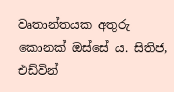වෘතාන්තයක අතුරු කොනක් ඔස්සේ ය. සිතිජ, එඩ්වින්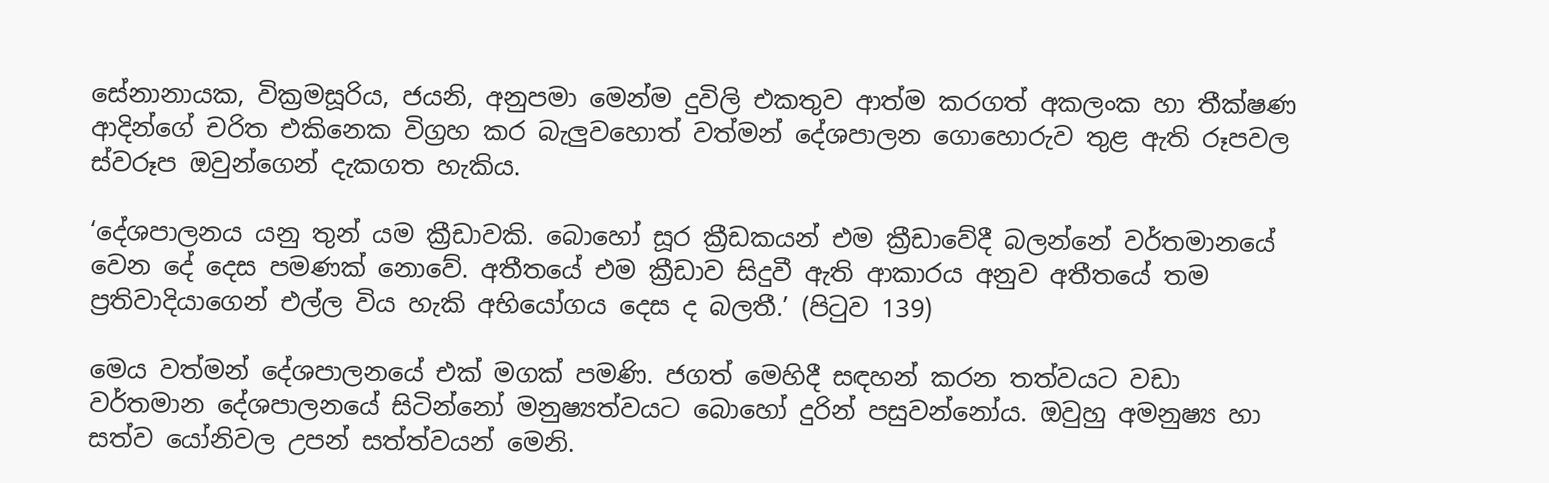සේනානායක, වික්‍රමසූරිය, ජයනි, අනුපමා මෙන්ම දුවිලි එකතුව ආත්ම කරගත් අකලංක හා තීක්ෂණ ආදින්ගේ චරිත එකිනෙක විග්‍රහ කර බැලුවහොත් වත්මන් දේශපාලන ගොහොරුව තුළ ඇති රූපවල ස්වරූප ඔවුන්ගෙන් දැකගත හැකිය.

‘දේශපාලනය යනු තුන් යම ක්‍රීඩාවකි. බොහෝ සූර ක්‍රීඩකයන් එම ක්‍රීඩාවේදී බලන්නේ වර්තමානයේ වෙන දේ දෙස පමණක් නොවේ. අතීතයේ එම ක්‍රීඩාව සිදුවී ඇති ආකාරය අනුව අතීතයේ තම ප්‍රතිවාදියාගෙන් එල්ල විය හැකි අභියෝගය දෙස ද බලතී.’ (පිටුව 139)

මෙය වත්මන් දේශපාලනයේ එක් මගක් පමණි. ජගත් මෙහිදී සඳහන් කරන තත්වයට වඩා වර්තමාන දේශපාලනයේ සිටින්නෝ මනුෂ්‍යත්වයට බොහෝ දුරින් පසුවන්නෝය. ඔවුහු අමනුෂ්‍ය හා සත්ව යෝනිවල උපන් සත්ත්වයන් මෙනි.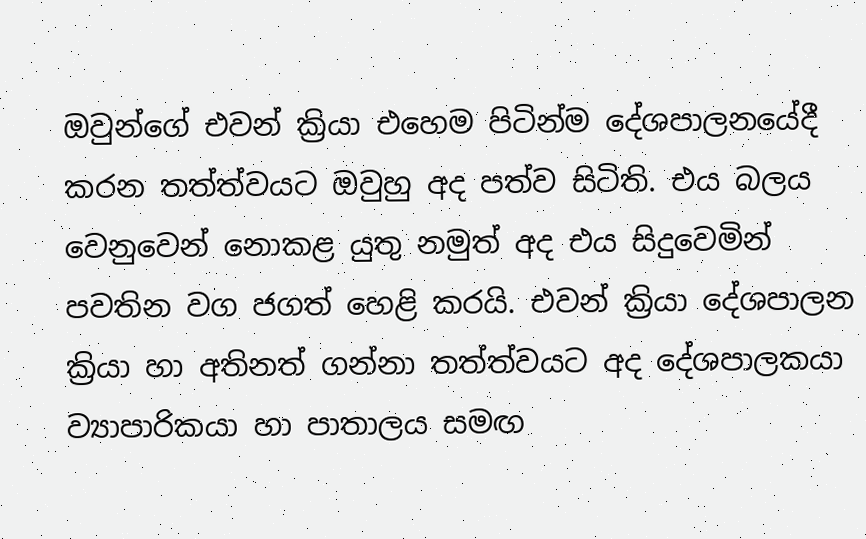ඔවුන්ගේ එවන් ක්‍රියා එහෙම පිටින්ම දේශපාලනයේදී කරන තත්ත්වයට ඔවුහු අද පත්ව සිටිති. එය බලය වෙනුවෙන් නොකළ යුතු නමුත් අද එය සිදුවෙමින් පවතින වග ජගත් හෙළි කරයි. එවන් ක්‍රියා දේශපාලන ක්‍රියා හා අතිනත් ගන්නා තත්ත්වයට අද දේශපාලකයා ව්‍යාපාරිකයා හා පාතාලය සමඟ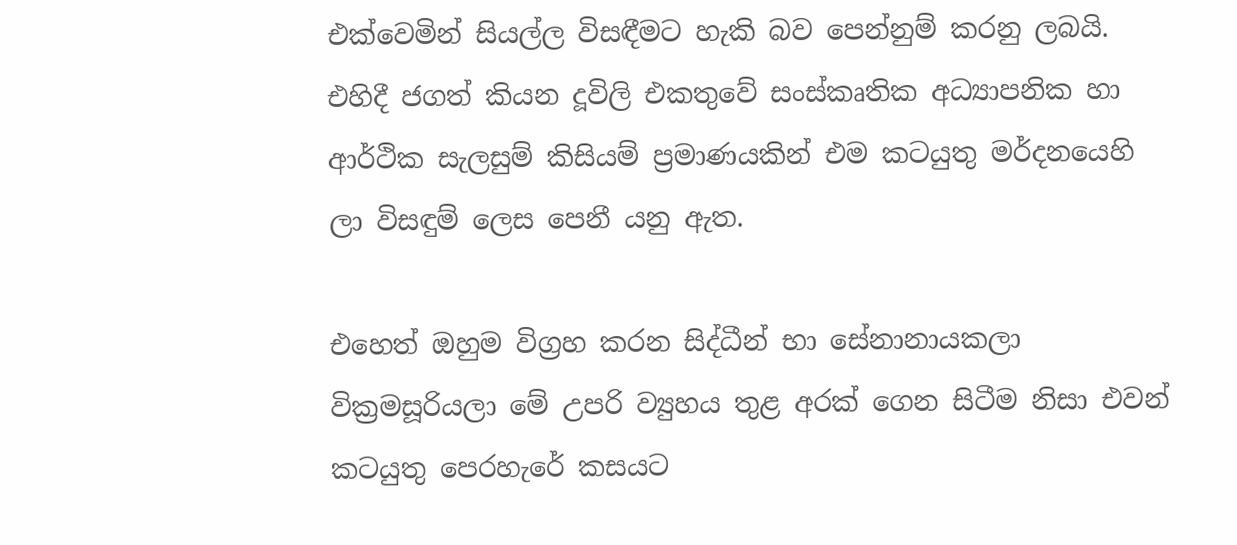එක්වෙමින් සියල්ල විසඳීමට හැකි බව පෙන්නුම් කරනු ලබයි. එහිදී ජගත් කියන දූවිලි එකතුවේ සංස්කෘතික අධ්‍යාපනික හා ආර්ථික සැලසුම් කිසියම් ප්‍රමාණයකින් එම කටයුතු මර්දනයෙහි ලා විසඳුම් ලෙස පෙනී යනු ඇත.

එහෙත් ඔහුම විග්‍රහ කරන සිද්ධීන් භා සේනානායකලා වික්‍රමසූරියලා මේ උපරි ව්‍යුහය තුළ අරක් ගෙන සිටීම නිසා එවන් කටයුතු පෙරහැරේ කසයට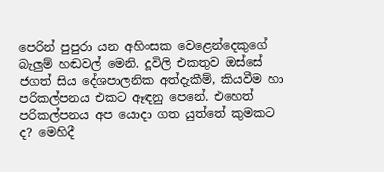පෙරින් පුපුරා යන අහිංසක වෙළෙන්දෙකුගේ බැලුම් හඬවල් මෙනි. දූවිලි එකතුව ඔස්සේ ජගත් සිය දේශපාලනික අත්දැකීම්, කියවීම හා පරිකල්පනය එකට ඈඳනු පෙනේ. එහෙත් පරිකල්පනය අප යොදා ගත යුත්තේ කුමකට ද? මෙහිදී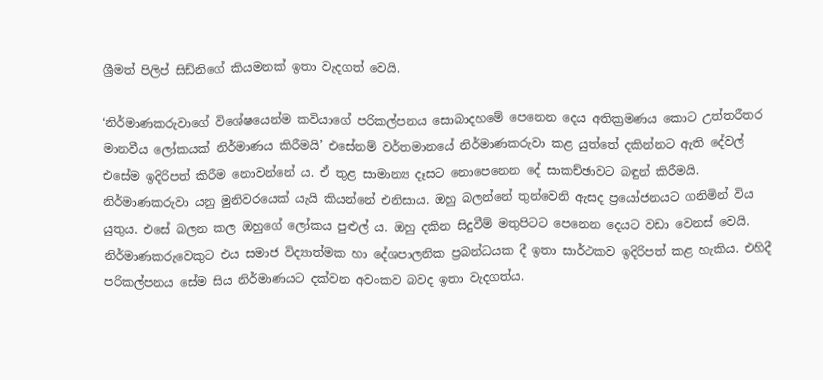ශ්‍රීමත් පිලිප් සිඩ්නිගේ කියමනක් ඉතා වැදගත් වෙයි.

‘නිර්මාණකරුවාගේ විශේෂයෙන්ම කවියාගේ පරිකල්පනය සොබාදහමේ පෙනෙන දෙය අතික්‍රමණය කොට උත්තරීතර මානවීය ලෝකයක් නිර්මාණය කිරීමයි’ එසේනම් වර්තමානයේ නිර්මාණකරුවා කළ යුත්තේ දකින්නට ඇති දේවල් එසේම ඉදිරිපත් කිරීම නොවන්නේ ය. ඒ තුළ සාමාන්‍ය දෑසට නොපෙනෙන දේ සාකච්ඡාවට බඳුන් කිරීමයි. නිර්මාණකරුවා යනු මුනිවරයෙක් යැයි කියන්නේ එනිසාය. ඔහු බලන්නේ තුන්වෙනි ඇසද ප්‍රයෝජනයට ගනිමින් විය යුතුය. එසේ බලන කල ඔහුගේ ලෝකය පුළුල් ය. ඔහු දකින සිදුවීම් මතුපිටට පෙනෙන දෙයට වඩා වෙනස් වෙයි. නිර්මාණකරුවෙකුට එය සමාජ විද්‍යාත්මක හා දේශපාලනික ප්‍රබන්ධයක දී ඉතා සාර්ථකව ඉදිරිපත් කළ හැකිය. එහිදී පරිකල්පනය සේම සිය නිර්මාණයට දක්වන අවංකව බවද ඉතා වැදගත්ය.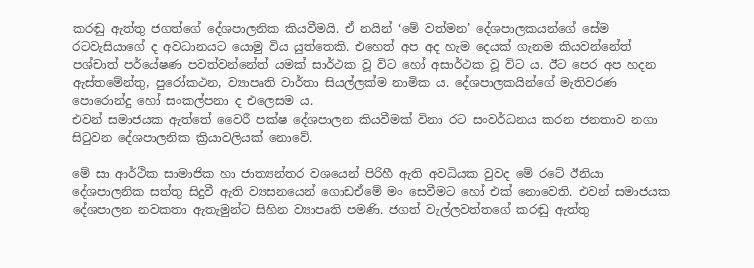කරඬු ඇත්තු ජගත්ගේ දේශපාලනික කියවීමයි. ඒ නයින් ‘මේ වත්මන’ දේශපාලකයන්ගේ සේම රටවැසියාගේ ද අවධානයට යොමු විය යුත්තෙකි. එහෙත් අප අද හැම දෙයක් ගැනම කියවන්නේත් පශ්චාත් පර්යේෂණ පවත්වන්නේත් යමක් සාර්ථක වූ විට හෝ අසාර්ථක වූ විට ය. ඊට පෙර අප හදන ඇස්තමේන්තු, පුරෝකථන, ව්‍යාපෘති වාර්තා සියල්ලක්ම නාමික ය. දේශපාලකයින්ගේ මැතිවරණ පොරොන්දු හෝ සංකල්පනා ද එලෙසම ය.
එවන් සමාජයක ඇත්තේ වෛරී පක්ෂ දේශපාලන කියවීමක් විනා රට සංවර්ධනය කරන ජනතාව නගා සිටුවන දේශපාලනික ක්‍රියාවලියක් නොවේ.

මේ සා ආර්ථික සාමාජික හා ජාත්‍යන්තර වශයෙන් පිරිහී ඇති අවධියක වුවද මේ රටේ ඊනියා දේශපාලනික සත්තු සිදුවී ඇති ව්‍යසනයෙන් ගොඩඒමේ මං සෙවීමට හෝ එක් නොවෙති. එවන් සමාජයක දේශපාලන නවකතා ඇතැමුන්ට සිහින ව්‍යාපෘති පමණි. ජගත් වැල්ලවත්තගේ කරඬු ඇත්තු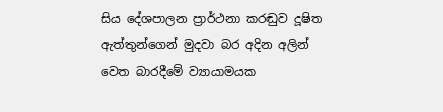සිය දේශපාලන ප්‍රාර්ථනා කරඬුව දූෂිත ඇත්තුන්ගෙන් මුදවා බර අදින අලින් වෙත බාරදීමේ ව්‍යායාමයක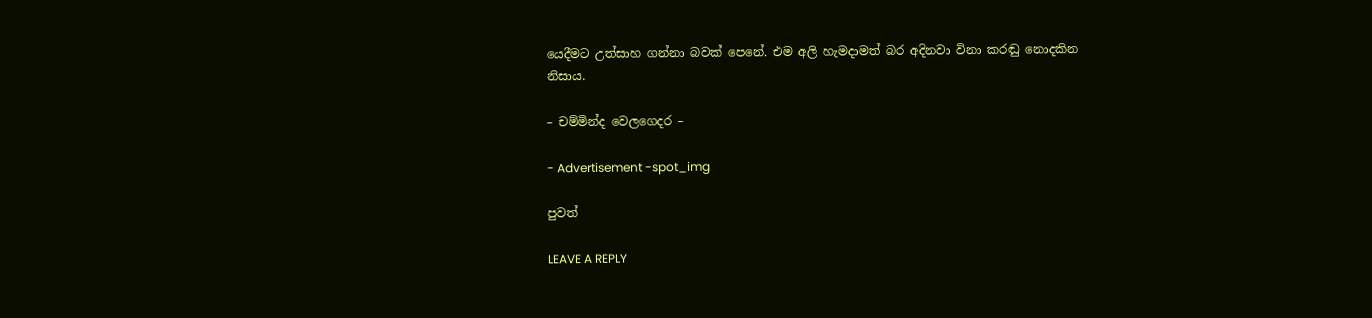යෙදීමට උත්සාහ ගන්නා බවක් පෙනේ. එම අලි හැමදාමත් බර අදිනවා විනා කරඬු නොදකින නිසාය.

– චම්මින්ද වෙලගෙදර –

- Advertisement -spot_img

පුවත්

LEAVE A REPLY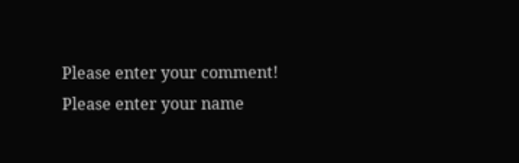Please enter your comment!
Please enter your name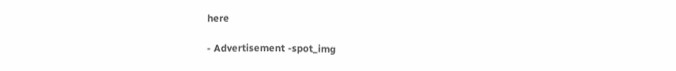here

- Advertisement -spot_img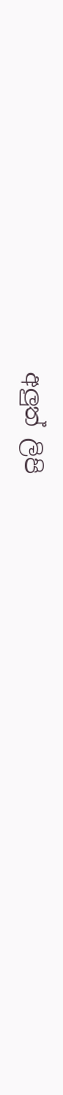අලුත් ලිපි